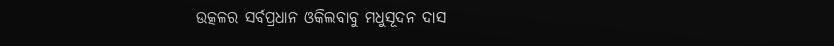ଉତ୍କଳର ସର୍ବପ୍ରଧାନ ଓକିଲବାବୁ ମଧୁସୂଦନ ଦାସ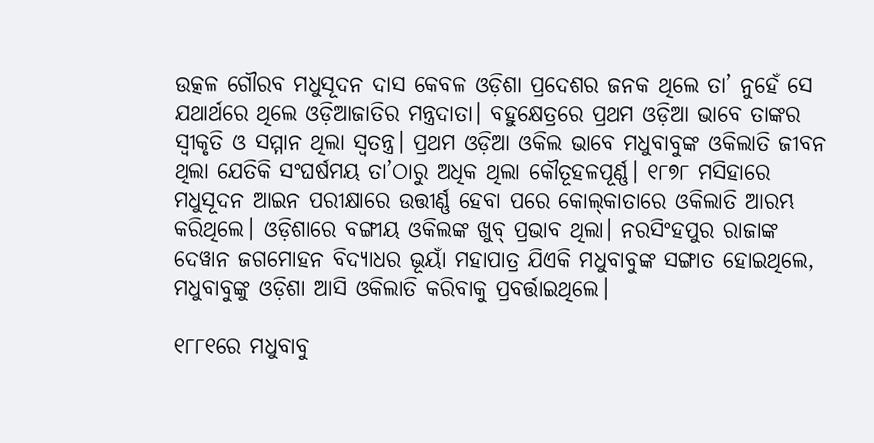ଉତ୍କଳ ଗୌରବ ମଧୁସୂଦନ ଦାସ କେବଳ ଓଡ଼ିଶା ପ୍ରଦେଶର ଜନକ ଥିଲେ ତା’ ନୁହେଁ ସେ ଯଥାର୍ଥରେ ଥିଲେ ଓଡ଼ିଆଜାତିର ମନ୍ତ୍ରଦାତା। ବହୁକ୍ଷେତ୍ରରେ ପ୍ରଥମ ଓଡ଼ିଆ ଭାବେ ତାଙ୍କର ସ୍ବୀକୃତି ଓ ସମ୍ମାନ ଥିଲା ସ୍ବତନ୍ତ୍ର। ପ୍ରଥମ ଓଡ଼ିଆ ଓକିଲ ଭାବେ ମଧୁବାବୁଙ୍କ ଓକିଲାତି ଜୀବନ ଥିଲା ଯେତିକି ସଂଘର୍ଷମୟ ତା’ଠାରୁ ଅଧିକ ଥିଲା କୌତୂହଳପୂର୍ଣ୍ଣ। ୧୮୭୮ ମସିହାରେ ମଧୁସୂଦନ ଆଇନ ପରୀକ୍ଷାରେ ଉତ୍ତୀର୍ଣ୍ଣ ‌ହେବା ପରେ କୋଲ୍‌କାତାରେ ଓକିଲାତି ଆରମ୍ଭ କରିଥିଲେ। ଓଡ଼ିଶାରେ ବଙ୍ଗୀୟ ଓକିଲଙ୍କ ଖୁବ୍ ପ୍ରଭାବ ଥିଲା। ନରସିଂହପୁର ରାଜାଙ୍କ ଦେୱାନ ଜଗମୋହନ ବିଦ୍ୟାଧର ଭୂୟାଁ ମହାପାତ୍ର ଯିଏକି ମଧୁବାବୁଙ୍କ ସଙ୍ଗାତ ହୋଇଥିଲେ, ମଧୁବାବୁଙ୍କୁ ଓଡ଼ିଶା ଆସି ଓକିଲାତି କରିବାକୁ ପ୍ରବର୍ତ୍ତାଇଥିଲେ।

୧୮୮୧ରେ ମଧୁବାବୁ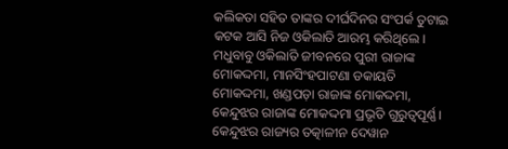କଲିକତା ସହିତ ତାଙ୍କର ଦୀର୍ଘଦିନର ସଂପର୍କ ତୁଟାଇ କଟକ ଆସି ନିଜ ଓକିଲାତି ଆରମ୍ଭ କରିଥିଲେ। ମଧୁବାବୁ ଓକିଲାତି ଜୀବନରେ ପୁରୀ ରାଜାଙ୍କ ମୋକଦ୍ଦମା, ମାନସିଂହପାଟଣା ଡକାୟତି ମୋକଦ୍ଦମା, ଖଣ୍ଡପଡ଼ା ରାଜାଙ୍କ ମୋକଦ୍ଦମା, କେନ୍ଦୁଝର ରାଜାଙ୍କ ମୋକଦ୍ଦମା ପ୍ରଭୃତି ଗୁରୁତ୍ବପୂର୍ଣ୍ଣ। କେନ୍ଦୁଝର ରାଜ୍ୟର ତତ୍କାଳୀନ ଦେୱାନ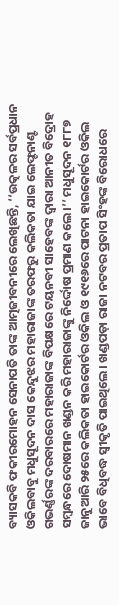ବ୍ୟାସକବି ଫକୀରମୋହନ ସେନାପତି ତାଙ୍କ ଆତ୍ମଜୀବନୀରେ ଲେଖିଛନ୍ତି, ‘‘ଉତ୍କଳର ସର୍ବପ୍ରଧାନ ଓକିଲବାବୁ ମଧୁସୂଦନ ଦାସ କେନ୍ଦୁଝର ମହାରାଜାଙ୍କ ତରଫରୁ କଲିକତା ଯାଇ ଲେଫ୍ଟନାଣ୍ଟ ଗଭର୍ଣ୍ଣରଙ୍କ ଦରବାରରେ ମହାରାଜାଙ୍କ ବିପକ୍ଷରେ ଟୟନବୀ ସାହେବଙ୍କ ଦ୍ବାରା ଆନୀତ ବିଦ୍ରୋହ ସମ୍ବନ୍ଧରେ ଦୋଷମାନ ଖଣ୍ଡନ କରି ମହାରାଜାଙ୍କୁ ନିର୍ଦ୍ଦୋଷ ପ୍ରମାଣ କଲେ।’’ ମଧୁସୂଦନ ୧୮୮୭ ଜାନୁଆରି ୨୫ରେ କଲିକତା ହାଇକୋର୍ଟର ଓକିଲ ଓ ୧୯୧୬ରେ ପାଟନା‌ ହାଇକୋର୍ଟର ଓକିଲ ଭାବେ ବିଧିବଦ୍ଧ ସ୍ବୀକୃତି ପାଇଥିଲେ। ଖଣ୍ଡପଡ଼ା ରାଜା ନଟବର ପ୍ରତାପ ସିଂହଙ୍କ ବିରୋଧରେ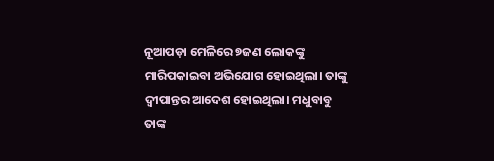ନୂଆପଡ଼ା ମେଳିରେ ୭ଜଣ ଲୋକଙ୍କୁ ମାରିପକାଇବା ଅଭିଯୋଗ ହୋଇଥିଲା। ତାଙ୍କୁ ଦ୍ବୀପାନ୍ତର ଆଦେଶ ହୋଇଥିଲା। ମଧୁବାବୁ ତାଙ୍କ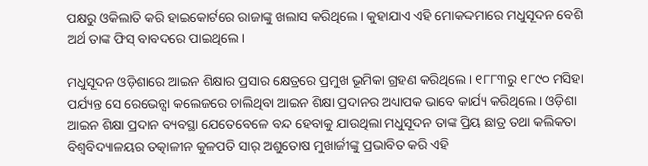ପକ୍ଷରୁ ଓକିଲାତି କରି ହାଇକୋର୍ଟରେ ରାଜାଙ୍କୁ ଖଲାସ କରିଥିଲେ। କୁହାଯାଏ ଏହି ମୋକଦ୍ଦମାରେ ମଧୁସୂଦନ ବେଶି ଅର୍ଥ ତାଙ୍କ ଫିସ୍ ବାବଦରେ ପାଇଥିଲେ।

ମଧୁସୂଦନ ଓଡ଼ିଶାରେ ଆଇନ ଶିକ୍ଷାର ପ୍ରସାର କ୍ଷେତ୍ରରେ ପ୍ରମୁଖ ଭୂମିକା ଗ୍ରହଣ କରିଥିଲେ। ୧୮୮୩ରୁ ୧୮୯୦ ମସିହା ପର୍ଯ୍ୟନ୍ତ ସେ ରେଭେନ୍ସା କଲେଜରେ ଚାଲିଥିବା ଆଇନ ଶିକ୍ଷା ପ୍ରଦାନର ଅଧ୍ୟାପକ ଭାବେ କାର୍ଯ୍ୟ କରିଥିଲେ। ଓଡ଼ିଶା ଆଇନ ଶିକ୍ଷା ପ୍ରଦାନ ବ୍ୟବସ୍ଥା ଯେତେବେଳେ ବନ୍ଦ ହେବାକୁ ଯାଉଥିଲା ମଧୁସୂଦନ ତାଙ୍କ ପ୍ରିୟ ଛାତ୍ର ତଥା କଲିକତା ବିଶ୍ବବିଦ୍ୟାଳୟର ତତ୍କାଳୀନ କୁଳପତି ସାର୍ ଅ‌ଶୁତୋଷ ମୁଖାର୍ଜୀଙ୍କୁ ପ୍ରଭାବିତ କରି ଏହି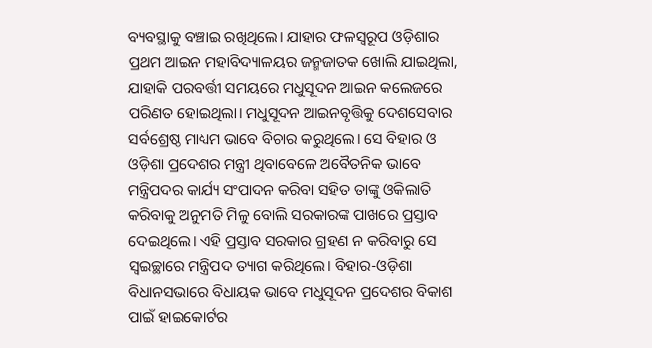ବ୍ୟବସ୍ଥାକୁ ବଞ୍ଚାଇ ରଖିଥିଲେ। ଯାହାର ଫଳସ୍ବରୂପ ଓଡ଼ିଶାର ପ୍ରଥମ ଆଇନ ମହାବିଦ୍ୟାଳୟର ଜନ୍ମଜାତକ ଖୋଲି ଯାଇଥିଲା, ଯାହାକି ପରବର୍ତ୍ତୀ ସମୟରେ ମଧୁସୂଦନ ଆଇନ କଲେଜରେ ପରିଣତ ହୋଇଥିଲା। ମଧୁସୂଦନ ଆଇନବୃତ୍ତିକୁ ଦେଶସେବାର ସର୍ବଶ୍ରେଷ୍ଠ ମାଧ୍ୟମ ଭାବେ ବିଚାର କରୁଥିଲେ। ସେ ବିହାର ଓ ଓଡ଼ିଶା ପ୍ରଦେଶର ମନ୍ତ୍ରୀ ଥିବାବେଳେ ଅବୈତନିକ ଭାବେ ମନ୍ତ୍ରିପଦର କାର୍ଯ୍ୟ ସଂପାଦନ କରିବା ସହିତ ତାଙ୍କୁ ଓକିଲାତି କରିବାକୁ ଅନୁମତି ମିଳୁ ବୋଲି ସରକାରଙ୍କ ପାଖରେ ପ୍ରସ୍ତାବ ଦେଇଥିଲେ। ଏହି ପ୍ରସ୍ତାବ ସରକାର ଗ୍ରହଣ ନ କରିବାରୁ ସେ ସ୍ବଇଚ୍ଛାରେ ମନ୍ତ୍ରିପଦ ତ୍ୟାଗ କରିଥିଲେ। ବିହାର-ଓଡ଼ିଶା ବିଧାନସଭାରେ ବିଧାୟକ ଭାବେ ମଧୁସୂଦନ ପ୍ରଦେଶର ବିକାଶ ପାଇଁ ହାଇକୋର୍ଟର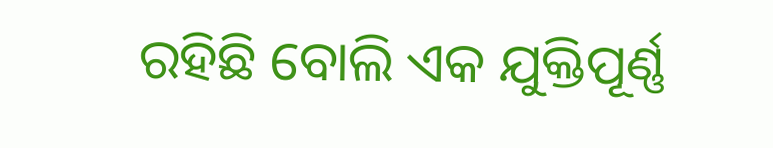ରହିଛି ବୋଲି ଏକ ଯୁକ୍ତିପୂର୍ଣ୍ଣ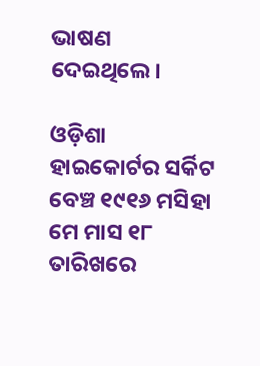ଭାଷଣ ଦେଇଥିଲେ।

ଓଡ଼ିଶା ହାଇକୋର୍ଟର ସର୍କିଟ ବେଞ୍ଚ ୧୯୧୬ ମସିହା ମେ ମାସ ୧୮ ତାରିଖରେ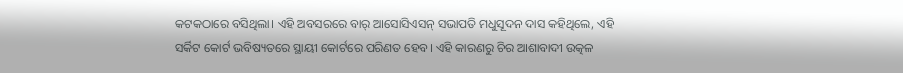କଟକଠାରେ ବସିଥିଲା। ଏହି ଅବସରରେ ବାର୍ ଆସୋସିଏସନ୍ ସଭାପତି ମଧୁସୂଦନ ଦାସ କହିଥିଲେ, ଏହି ସର୍କିଟ କୋର୍ଟ ଭବିଷ୍ୟତରେ ସ୍ଥାୟୀ କୋର୍ଟରେ ପରିଣତ ହେବ। ଏହି କାରଣରୁ ଚିର ଆଶାବାଦୀ ଉତ୍କଳ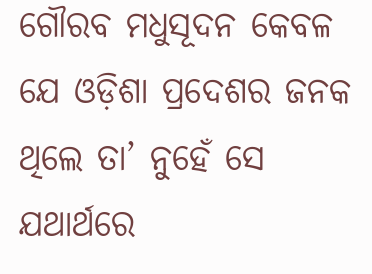ଗୌରବ ମଧୁସୂଦନ କେବଳ ଯେ ଓଡ଼ିଶା ପ୍ରଦେଶର ଜନକ ଥିଲେ ତା’ ନୁହେଁ ସେ ଯଥାର୍ଥରେ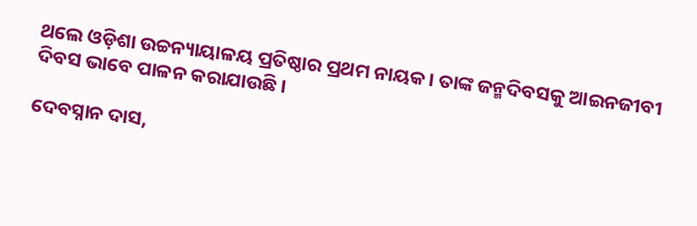ଥଲେ ଓଡ଼ିଶା ଉଚ୍ଚନ୍ୟାୟାଳୟ ପ୍ରତିଷ୍ଠାର ପ୍ରଥମ ନାୟକ। ତାଙ୍କ ଜନ୍ମଦିବସକୁ ଆଇନଜୀବୀ ଦିବସ ଭାବେ ପାଳନ କରାଯାଉଛି।

ଦେବସ୍ନାନ ଦାସ,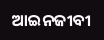ଆଇନଜୀବୀ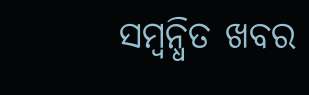ସମ୍ବନ୍ଧିତ ଖବର